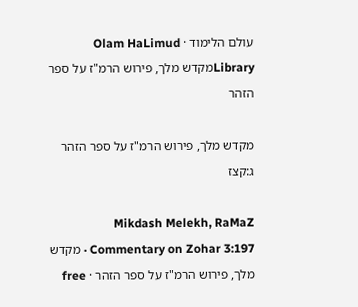עולם הלימוד · Olam HaLimud
Libraryמקדש מלך, פירוש הרמ"ז על ספר הזהר

מקדש מלך, פירוש הרמ"ז על ספר הזהר ג:קצז

Mikdash Melekh, RaMaZ Commentary on Zohar 3:197 · מקדש מלך, פירוש הרמ"ז על ספר הזהר · free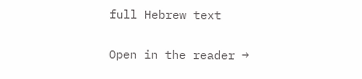full Hebrew text

Open in the reader →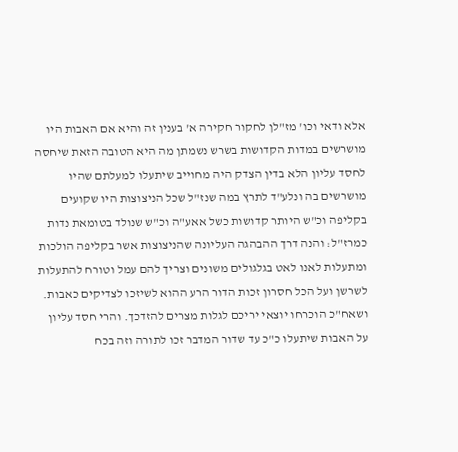אלא ודאי וכו' מז"לן לחקור חקירה א' בענין זה והיא אם האבות היו מושרשים במדות הקדושות בשרש נשמתן מה היא הטובה הזאת שיחסה לחסד עליון הלא בדין הצדק היה מחוייב שיתעלו למעלתם שהיו מושרשים בה ונלע"ד לתרץ במה שנז"ל שכל הניצוצות היו שקועים בקליפה וכ"ש היותר קדושות כשל אאע"ה וכ"ש שנולד בטומאת נדות כמרז"ל: והנה דרך ההבהגה העליונה שהניצוצות אשר בקליפה הולכות ומתעלות לאנו לאט בגלגולים משונים וצריך להם עמל וטורח להתעלות לשרשן ועל הכל חסרון זכות הדור הרע ההוא לשיזכו לצדיקים כאבות. ושאח"כ הוכרחו יוצאי יריכם לגלות מצרים להזדכך. והרי חסד עליון על האבות שיתעלו כ"כ עד שדור המדבר זכו לתורה וזה בכח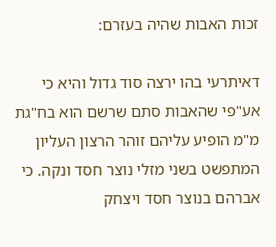זכות האבות שהיה בעזרם:

דאיתרעי בהו ירצה סוד גדול והיא כי אע"פי שהאבות סתם שרשם הוא בח"גת מ"מ הופיע עליהם זוהר הרצון העליון המתפשט בשני מזלי נוצר חסד ונקה. כי אברהם בנוצר חסד ויצחק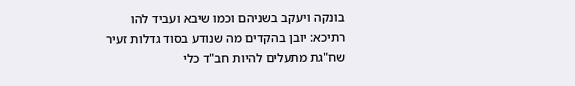בונקה ויעקב בשניהם וכמו שיבא ועביד להו רתיכא: יובן בהקדים מה שנודע בסוד גדלות זעיר שח"גת מתעלים להיות חב"ד כלי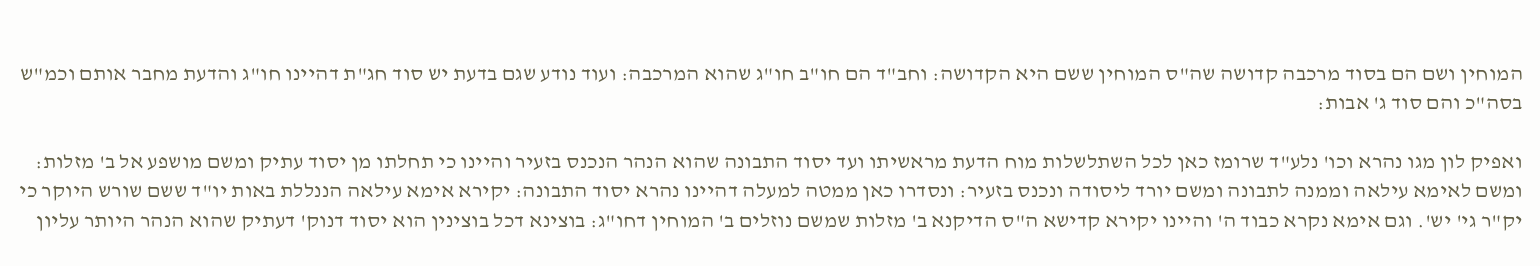המוחין ושם הם בסוד מרכבה קדושה שה"ס המוחין ששם היא הקדושה: וחב"ד הם חו"ב חו"ג שהוא המרכבה: ועוד נודע שגם בדעת יש סוד חג"ת דהיינו חו"ג והדעת מחבר אותם וכמ"ש בסה"כ והם סוד ג' אבות:

ואפיק לון מגו נהרא וכו' נלע"ד שרומז כאן לכל השתלשלות מוח הדעת מראשיתו ועד יסוד התבונה שהוא הנהר הנכנס בזעיר והיינו כי תחלתו מן יסוד עתיק ומשם מושפע אל ב' מזלות: ומשם לאימא עילאה וממנה לתבונה ומשם יורד ליסודה ונכנס בזעיר: ונסדרו כאן ממטה למעלה דהיינו נהרא יסוד התבונה: יקירא אימא עילאה הננללת באות יו"ד ששם שורש היוקר כי יק"ר גי' יש'. וגם אימא נקרא כבוד ה' והיינו יקירא קדישא ה"ס הדיקנא ב' מזלות שמשם נוזלים ב' המוחין דחו"ג: בוצינא דכל בוצינין הוא יסוד דנוק' דעתיק שהוא הנהר היותר עליון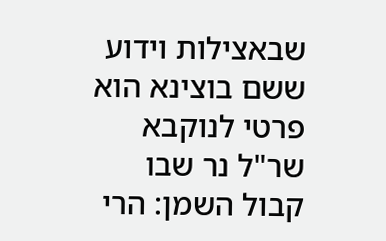שבאצילות וידוע ששם בוצינא הוא פרטי לנוקבא שר"ל נר שבו קבול השמן: הרי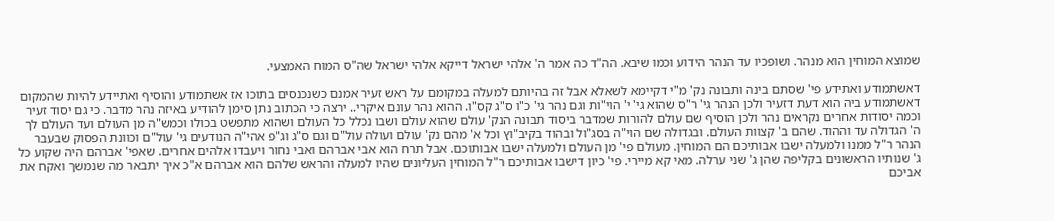שמוצא המוחין הוא מנהר. ושופכיו עד הנהר הידוע וכמו שיבא. הה"ד כה אמר ה' אלהי ישראל דייקא אלהי ישראל שה"ס המוח האמצעי.

דאשתמודע ואתידע פי' שסתם בינה ותבונה נק' מ"י דקיימא לשאלא אבל זה בהיותם למעלה במקומם על ראש זעיר אמנם כשנכנסים בתוכו אז אשתמודע והוסיף ואתיידע להיות שהמקום דאשתמודע ביה הוא דעת דזעיר ולכן הנהר גי' ר"ס שהוא גי' י' הוי"ות וגם נהר גי' כ"ו ס"ג קס"ו. ההוא נהר עונם איקרי.. ירצה כי הכתוב נתן סימן להודיע באיזה נהר מדבר. כי גם יסוד זעיר וכמה יסודות אחרים נקראים נהר ולכן הוסיף שם עולם להורות שמדבר ביסוד תבונה הנק' עולם שהוא עולם ושבו נכלל כל העולם ושהוא מתפשט בכולו וכמש"ה מן העולם ועד העולם לך ה' הגדולה עד וההוד. שהם ב' קצוות העולם. ובגדולה שם הוי"ה בסג"ול ובהוד בקיב"וץ וכל א' מהם נק' עולם ועולה עול"ם וגם ס"ג וג"פ אהי"ה הנודעים גי' עול"ם וכוונת הפסוק שבעבר הנהר ר"ל ממנו ולמעלה ישבו אבותיכם הם המוחין. מעולם פי' מן העולם ולמעלה ישבו אבותוכם. אבל תרח הוא אבי אברהם ואבי נחור ויעבדו אלהים אחרים. שאפי' אברהם היה שקוע כל ג' שנותיו הראשונים בקליפה שהן ג' שני ערלה. מאי קא מיירי. פי' כיון דישבו אבותיכם ר"ל המוחין העליונים שהיו למעלה והראש שלהם הוא אברהם א"כ איך יתבאר מה שנמשך ואקח את אביכם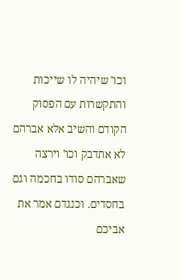וכו' שיהיה לו שייכות והתקשרות עם הפסוק הקודם והשיב אלא אברהם לא אתדבק וכו' וירצה שאברהם סודו בחכמה וגם בחסדים. וכנגדם אמר את אביכם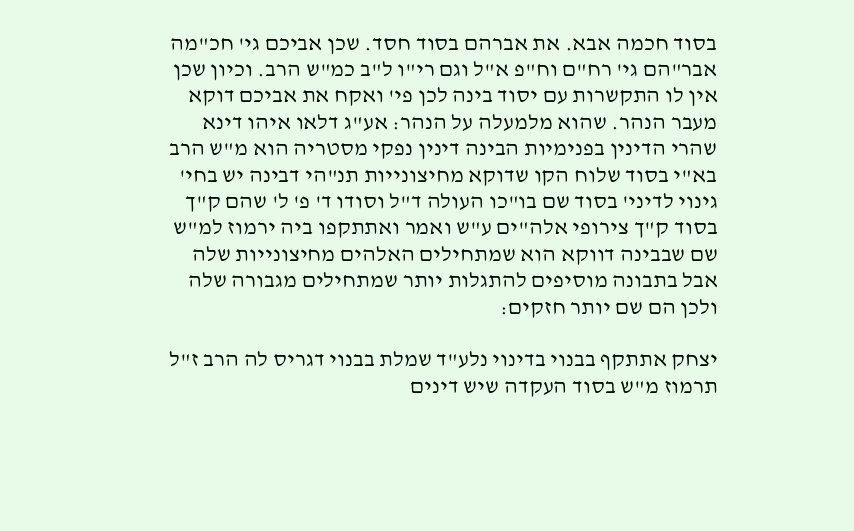בסוד חכמה אבא. את אברהם בסוד חסד. שכן אביכם גי' חכ"מה אבר"הם גי' רח"ם וח"פ א"ל וגם רי"ו ל"ב כמ"ש הרב. וכיון שכן אין לו התקשרות עם יסוד בינה לכן פי' ואקח את אביכם דוקא מעבר הנהר. שהוא מלמעלה על הנהר: אע"ג דלאו איהו דינא שהרי הדינין בפנימיות הבינה דינין נפקי מסטריה הוא מ"ש הרב בא"י בסוד שלוח הקו שדוקא מחיצונייות תנ"הי דבינה יש בחי' גינוי לדיני' בסוד שם בו"כו העולה ד"ל וסודו ד' פ' ל' שהם ק"ך בסוד ק"ך צירופי אלה"ים ע"ש ואמר ואתתקפו ביה ירמוז למ"ש שם שבבינה דווקא הוא שמתחילים האלהים מחיצונייות שלה אבל בתבונה מוסיפים להתגלות יותר שמתחילים מגבורה שלה ולכן הם שם יותר חזקים:

יצחק אתתקף בבנוי בדינוי נלע"ד שמלת בבנוי דגריס לה הרב ז"ל תרמוז מ"ש בסוד העקדה שיש דינים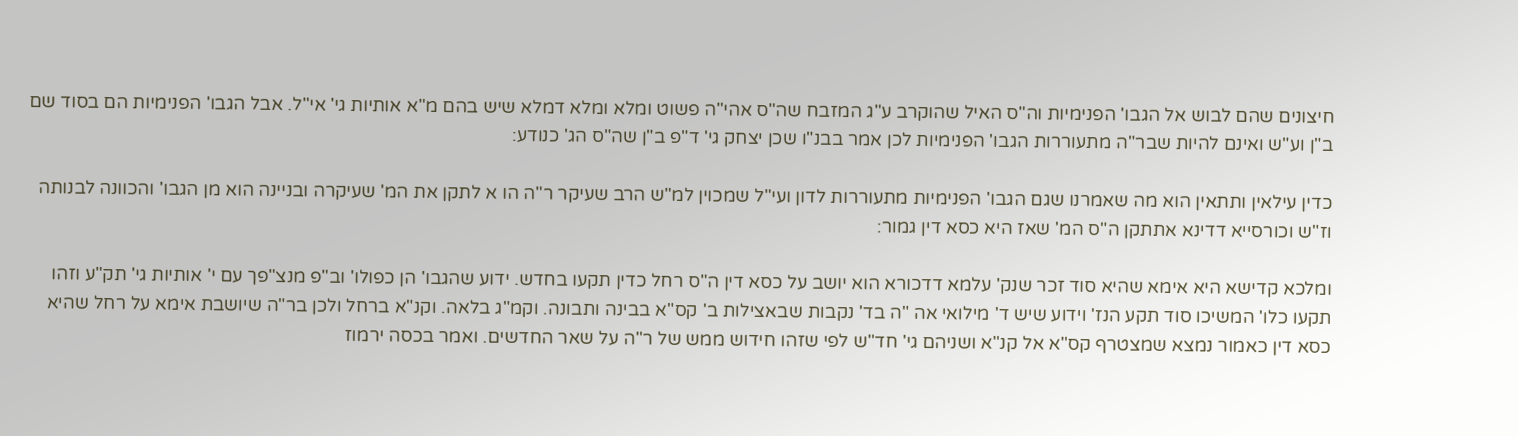חיצונים שהם לבוש אל הגבו' הפנימיות וה"ס האיל שהוקרב ע"ג המזבח שה"ס אהי"ה פשוט ומלא ומלא דמלא שיש בהם מ"א אותיות גי' אי"ל. אבל הגבו' הפנימיות הם בסוד שם ב"ן וע"ש ואינם להיות שבר"ה מתעוררות הגבו' הפנימיות לכן אמר בבנ"ו שכן יצחק גי' ד"פ ב"ן שה"ס הג' כנודע:

כדין עילאין ותתאין הוא מה שאמרנו שגם הגבו' הפנימיות מתעוררות לדון ועי"ל שמכוין למ"ש הרב שעיקר ר"ה הו א לתקן את המ' שעיקרה ובניינה הוא מן הגבו' והכוונה לבנותה וז"ש וכורסייא דדינא אתתקן ה"ס המ' שאז היא כסא דין גמור:

ומלכא קדישא היא אימא שהיא סוד זכר שנק' עלמא דדכורא הוא יושב על כסא דין ה"ס רחל כדין תקעו בחדש. ידוע שהגבו' הן כפולו' וב"פ מנצ"פך עם י' אותיות גי' תק"ע וזהו תקעו כלו' המשיכו סוד תקע הנז' וידוע שיש ד' מילואי אה "ה בד' נקבות שבאצילות ב' קס"א בבינה ותבונה. וקמ"ג בלאה. וקנ"א ברחל ולכן בר"ה שיושבת אימא על רחל שהיא כסא דין כאמור נמצא שמצטרף קס"א אל קנ"א ושניהם גי' חד"ש לפי שזהו חידוש ממש של ר"ה על שאר החדשים. ואמר בכסה ירמוז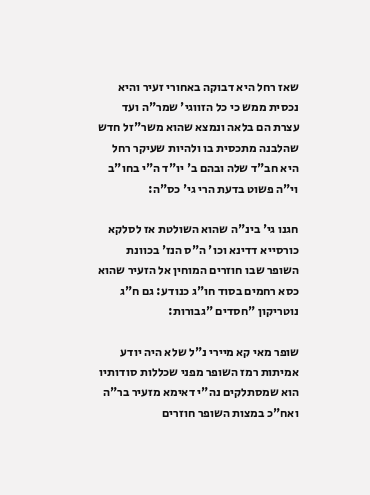שאז רחל היא דבוקה באחורי זעיר והיא נכסית ממש כי כל הזווגי' שמר"ה ועד עצרת הם בלאה ונמצא שהוא משר"זל חדש שהלבנה מתכסית בו ולהיות שעיקר רחל היא חב"ד שלה ובהם ב' יו"ד ה"י בחו"ב וי"ה פשוט בדעת הרי גי' כס"ה:

חגנו גי' בינ"ה שהוא השולטת אז לסלקא כורסייא דדינא וכו' ה"ס הנז' בכוונת השופר שבו חוזרים המוחין אל הזעיר שהוא כסא רחמים בסוד חו"ג כנודע: גם ח"ג נוטריקון "חסדים "גבורות:

שופר מאי קא מיירי נ"ל שלא היה יודע אמיתות רמז השופר מפני שכללות סודותיו הוא שמסתלקים נה"י דאימא מזעיר בר"ה ואח"כ במצות השופר חוזרים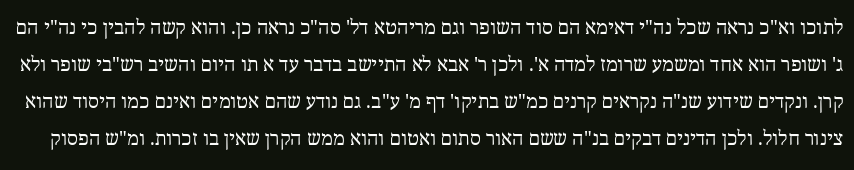לתוכו וא"כ נראה שכל נה"י דאימא הם סוד השופר וגם מריהטא דל' סה"כ נראה כן. והוא קשה להבין כי נה"י הם ג' ושופר הוא אחד ומשמע שרומז למדה א'. ולכן ר' אבא לא התיישב בדבר עד א תו היום והשיב רש"בי שופר ולא קרן. ונקדים שידוע שנ"ה נקראים קרנים כמ"ש בתיקו' דף מ' ע"ב. גם נודע שהם אטומים ואינם כמו היסוד שהוא צינור חלול. ולכן הדינים דבקים בנ"ה ששם האור סתום ואטום והוא ממש הקרן שאין בו זכרות. ומ"ש הפסוק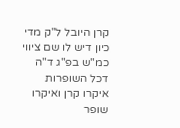קרן היובל ל"ק מדי כיון דיש לו שם ציווי כמ"ש בפ"ג ד"ה דכל השופרות איקרו קרן ואיקרו שופר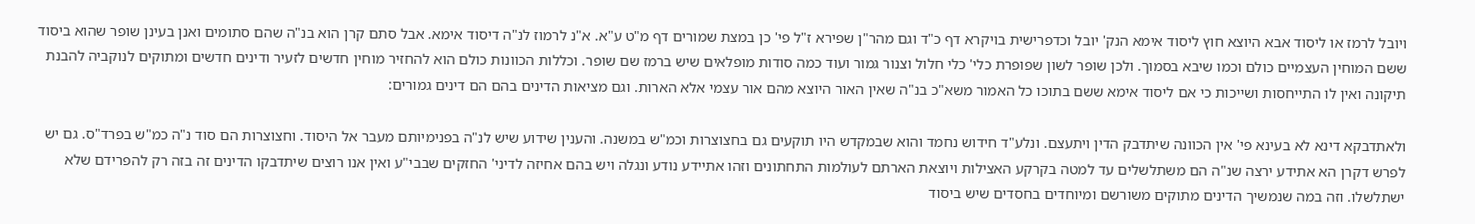ויובל לרמז או ליסוד אבא היוצא חוץ ליסוד אימא הנק' יובל וכדפרישית בויקרא דף כ"ד וגם מהר"ן שפירא ז"ל פי' כן במצת שמורים דף מ"ט ע"א. א"נ לרמוז לנ"ה דיסוד אימא. אבל סתם קרן הוא בנ"ה שהם סתומים ואנן בעינן שופר שהוא ביסוד ששם המוחין העצמיים כולם וכמו שיבא בסמוך. ולכן שופר לשון שפופרת כלי' כלי חלול וצנור גמור ועוד כמה סודות מופלאים שיש ברמז שם שופר. וכללות הכוונות כולם הוא להחזיר מוחין חדשים לזעיר ודינים חדשים ומתוקים לנוקביה להבנת תיקונה ואין לו התייחסות ושייכות כי אם ליסוד אימא ששם בתוכו כל האמור משא"כ בנ"ה שאין האור היוצא מהם אור עצמי אלא הארות. וגם מציאות הדינים בהם הם דינים גמורים:

ולאתדבקא דינא לא בעינא פי' אין הכוונה שיתדבק הדין ויתעצם. ונלע"ד חידוש נחמד והוא שבמקדש היו תוקעים גם בחצוצרות וכמ"ש במשנה. והענין שידוע שיש לנ"ה בפנימיותם מעבר אל היסוד. וחצוצרות הם סוד נ"ה כמ"ש בפרד"ס. גם יש לפרש דקרן הא אתידע ירצה שנ"ה הם משתלשלים עד למטה בקרקע האצילות ויוצאת הארתם לעולמות התחתונים וזהו אתיידע נודע ונגלה ויש בהם אחיזה לדיני' החזקים שבבי"ע ואין אנו רוצים שיתדבקו הדינים זה בזה רק להפרידם שלא ישתלשלו. וזה במה שנמשיך הדינים מתוקים משורשם ומיוחדים בחסדים שיש ביסוד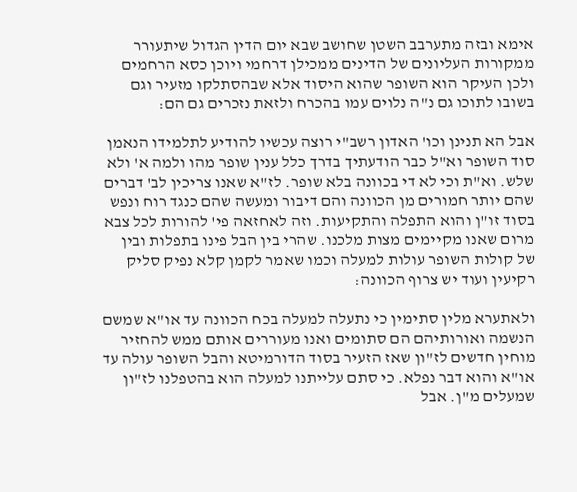אימא ובזה מתערבב השטן שחושב שבא יום הדין הגדול שיתעורר ממקורות העליונים של הדינים ממכילן דרחמי ויוכן כסא הרחמים ולכן העיקר הוא השופר שהוא היסוד אלא שבהסתלקו מזעיר וגם בשובו לתוכו גם נ"ה נלוים עמו בהכרח ולזאת נזכרים גם הם:

אבל הא תנינן וכו' האדון רשב"י רוצה עכשיו להודיע לתלמידו הנאמן סוד השופר וא"ל כבר הודעתיך בדרך כלל ענין שופר מהו ולמה א' ולא שלש. וא"ת וכי לא די בכוונה בלא שופר. לז"א שאנו צריכין לב' דברים שהם יותר חמורים מן הכוונה והם דיבור ומעשה שהם כנגד רוח ונפש בסוד זו"ן והוא התפלה והתקיעות. וזה לאחזאה פי' להורות לכל צבא מרום שאנו מקיימים מצות מלכנו. שהרי בין הבל פינו בתפלות ובין של קולות השופר עולות למעלה וכמו שאמר לקמן קלא נפיק סליק רקיעין ועוד יש צרוף הכוונה:

ולאתערא מלין סתימין כי נתעלה למעלה בכח הכוונה עד או"א שמשם הנשמה ואורותיהם הם סתומים ואנו מעוררים אותם ממש להחזיר מוחין חדשים לז"ון שאז הזעיר בסוד הדורמיטא והבל השופר עולה עד או"א והוא דבר נפלא. כי סתם עלייתנו למעלה הוא בהטפלנו לז"ון שמעלים מ"ן. אבל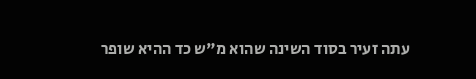עתה זעיר בסוד השינה שהוא מ"ש כד ההיא שופר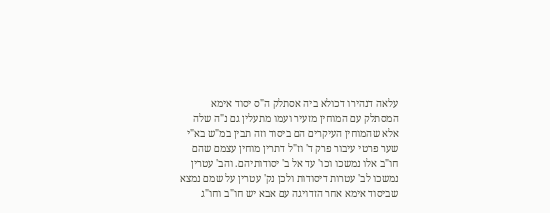עלאה דנהירו דכולא ביה אסתלק ה"ס יסוד אימא המסתלק עם המוחין מזעיר ועמו מתעלין גם נ"ה שלה אלא שהמוחין העיקרים הם ביסוד וזה תבין במ"ש בא"י שער פרטי עיבור פרק ד' וז"ל דתרין מוחין עצמם שהם חו"ב אלו נמשכו וכו' עד אל ב' יסודותיהם. והב' עטרין נמשכו לב' עטרות דיסודות ולכן נק' עטרין על שמם נמצא שביסוד אימא אחר הזדויגה עם אבא יש חו"ב וחו"ג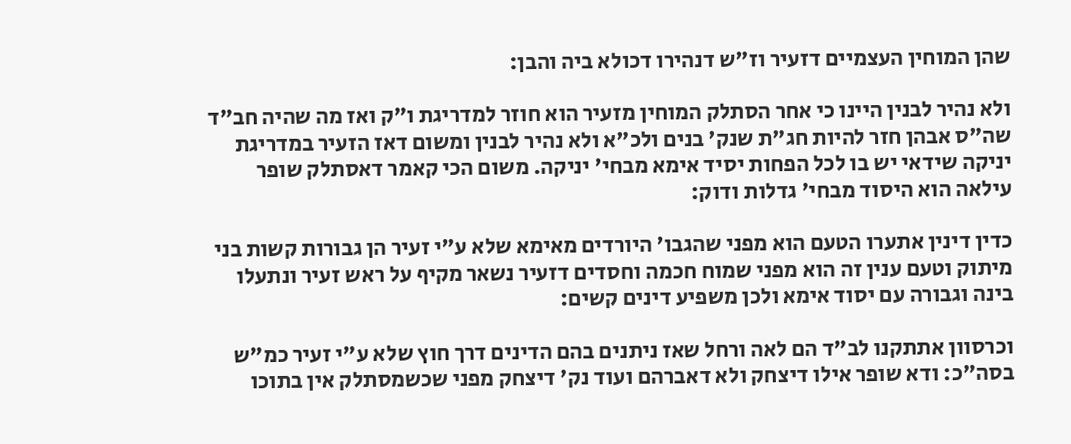שהן המוחין העצמיים דזעיר וז"ש דנהירו דכולא ביה והבן:

ולא נהיר לבנין היינו כי אחר הסתלק המוחין מזעיר הוא חוזר למדריגת ו"ק ואז מה שהיה חב"ד שה"ס אבהן חזר להיות חג"ת שנק' בנים ולכ"א ולא נהיר לבנין ומשום דאז הזעיר במדריגת יניקה שידאי יש בו לכל הפחות יסיד אימא מבחי' יניקה. משום הכי קאמר דאסתלק שופר עילאה הוא היסוד מבחי' גדלות ודוק:

כדין דינין אתערו הטעם הוא מפני שהגבו' היורדים מאימא שלא ע"י זעיר הן גבורות קשות בני מיתוק וטעם ענין זה הוא מפני שמוח חכמה וחסדים דזעיר נשאר מקיף על ראש זעיר ונתעלו בינה וגבורה עם יסוד אימא ולכן משפיע דינים קשים:

וכרסוון אתתקנו לב"ד הם לאה ורחל שאז ניתנים בהם הדינים דרך חוץ שלא ע"י זעיר כמ"ש בסה"כ: ודא שופר אילו דיצחק ולא דאברהם ועוד נק' דיצחק מפני שכשמסתלק אין בתוכו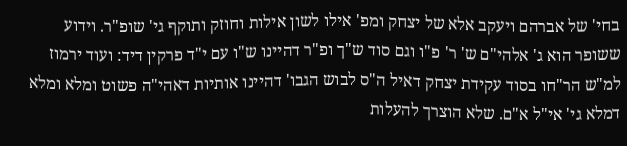בחי' של אברהם ויעקב אלא של יצחק ומפ' אילו לשון אילות וחוזק ותוקף גי' שופ"ר. וידוע ששופר הוא ג' אלהי"ם ש' ר' פ"ו וגם סוד ש"ך ופ"ר דהיינו ש"ו עם י"ד פרקין דיד: ועוד ירמוז למ"ש הר"חו בסוד עקידת יצחק דאיל ה"ס לבוש הגבו' דהיינו אותיות דאהי"ה פשוט ומלא ומלא דמלא גי' אי"ל א"ם. שלא הוצרך להעלות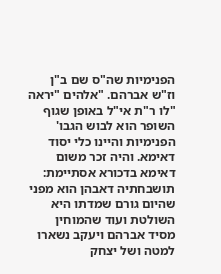הפנימיות שה"ס שם ב"ן וז"ש אברהם. "אלהים "יראה "לו ר"ת אי"ל באופן שגוף השופר הוא לבוש הגבו' הפנימיות והיינו כלי יסוד דאימא. והיה זכר משום דאימא בדכורא אסתיימת: תושבחתיה דאבהן הוא מפני שהיום גורם שמדתו היא השולטת ועוד שהמוחין מסיד אברהם ויעקב נשארו למטה ושל יצחק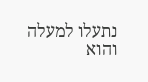נתעלו למעלה והוא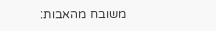משובח מהאבות: